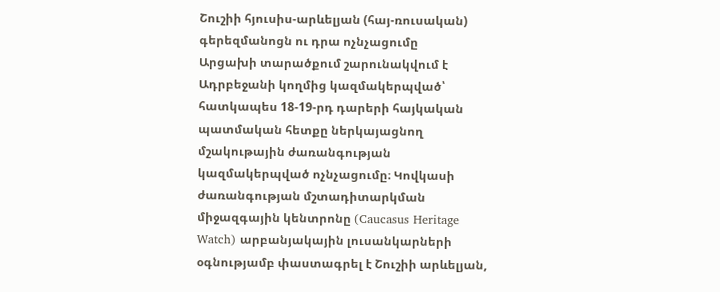Շուշիի հյուսիս-արևելյան (հայ-ռուսական) գերեզմանոցն ու դրա ոչնչացումը
Արցախի տարածքում շարունակվում է Ադրբեջանի կողմից կազմակերպված՝ հատկապես 18-19-րդ դարերի հայկական պատմական հետքը ներկայացնող մշակութային ժառանգության կազմակերպված ոչնչացումը։ Կովկասի ժառանգության մշտադիտարկման միջազգային կենտրոնը (Caucasus Heritage Watch) արբանյակային լուսանկարների օգնությամբ փաստագրել է Շուշիի արևելյան,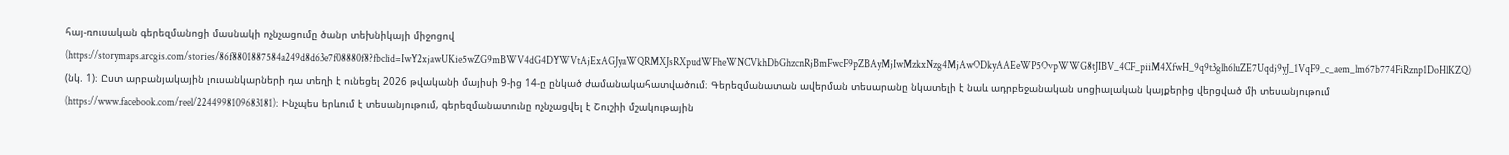հայ-ռուսական գերեզմանոցի մասնակի ոչնչացումը ծանր տեխնիկայի միջոցով (https://storymaps.arcgis.com/stories/86f8801887584a249d8d63e7f08880f8?fbclid=IwY2xjawUKie5wZG9mBWV4dG4DYWVtAjExAGJyaWQRMXJsRXpudWFheWNCVkhDbGhzcnRjBmFwcF9pZBAyMjIwMzkxNzg4MjAwODkyAAEeWP5OvpWWG8tJIBV_4CF_piiM4XfwH_9q9t3glh6luZE7Uqdj9yJ_1VqF9_c_aem_lm67b774FiRznp1DoHlKZQ) (նկ. 1)։ Ըստ արբանյակային լուսանկարների դա տեղի է ունեցել 2026 թվականի մայիսի 9-ից 14-ը ընկած ժամանակահատվածում։ Գերեզմանատան ավերման տեսարանը նկատելի է նաև ադրբեջանական սոցիալական կայքերից վերցված մի տեսանյութում (https://www.facebook.com/reel/2244998109683181)։ Ինչպես երևում է տեսանյութում, գերեզմանատունը ոչնչացվել է Շուշիի մշակութային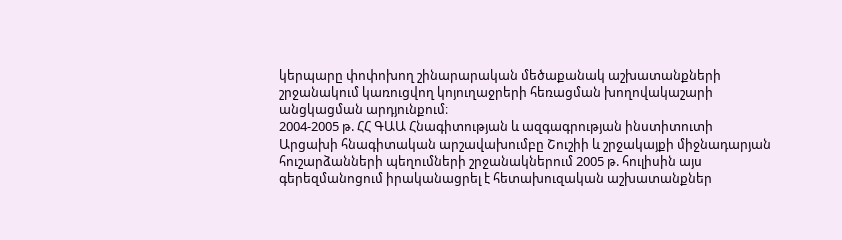կերպարը փոփոխող շինարարական մեծաքանակ աշխատանքների շրջանակում կառուցվող կոյուղաջրերի հեռացման խողովակաշարի անցկացման արդյունքում։
2004-2005 թ. ՀՀ ԳԱԱ Հնագիտության և ազգագրության ինստիտուտի Արցախի հնագիտական արշավախումբը Շուշիի և շրջակայքի միջնադարյան հուշարձանների պեղումների շրջանակներում 2005 թ. հուլիսին այս գերեզմանոցում իրականացրել է հետախուզական աշխատանքներ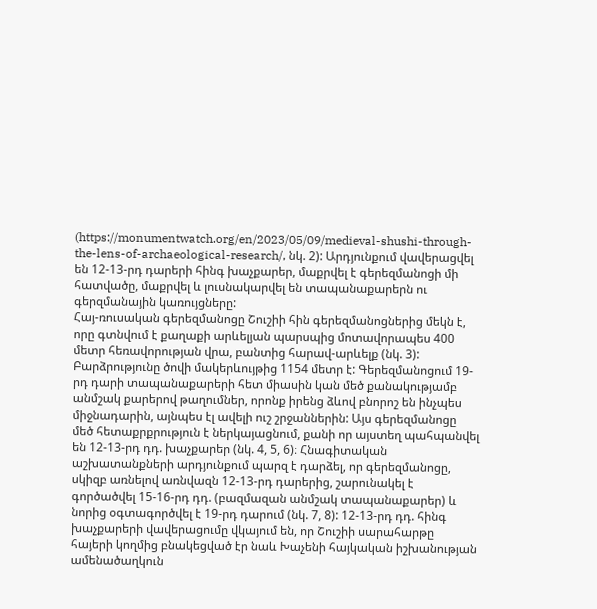(https://monumentwatch.org/en/2023/05/09/medieval-shushi-through-the-lens-of-archaeological-research/, նկ. 2): Արդյունքում վավերացվել են 12-13-րդ դարերի հինգ խաչքարեր, մաքրվել է գերեզմանոցի մի հատվածը, մաքրվել և լուսնակարվել են տապանաքարերն ու գերզմանային կառույցները:
Հայ-ռուսական գերեզմանոցը Շուշիի հին գերեզմանոցներից մեկն է, որը գտնվում է քաղաքի արևելյան պարսպից մոտավորապես 400 մետր հեռավորության վրա, բանտից հարավ-արևելք (նկ. 3): Բարձրությունը ծովի մակերևույթից 1154 մետր է: Գերեզմանոցում 19-րդ դարի տապանաքարերի հետ միասին կան մեծ քանակությամբ անմշակ քարերով թաղումներ, որոնք իրենց ձևով բնորոշ են ինչպես միջնադարին, այնպես էլ ավելի ուշ շրջաններին: Այս գերեզմանոցը մեծ հետաքրքրություն է ներկայացնում, քանի որ այստեղ պահպանվել են 12-13-րդ դդ. խաչքարեր (նկ. 4, 5, 6)։ Հնագիտական աշխատանքների արդյունքում պարզ է դարձել, որ գերեզմանոցը, սկիզբ առնելով առնվազն 12-13-րդ դարերից, շարունակել է գործածվել 15-16-րդ դդ. (բազմազան անմշակ տապանաքարեր) և նորից օգտագործվել է 19-րդ դարում (նկ. 7, 8): 12-13-րդ դդ. հինգ խաչքարերի վավերացումը վկայում են, որ Շուշիի սարահարթը հայերի կողմից բնակեցված էր նաև Խաչենի հայկական իշխանության ամենածաղկուն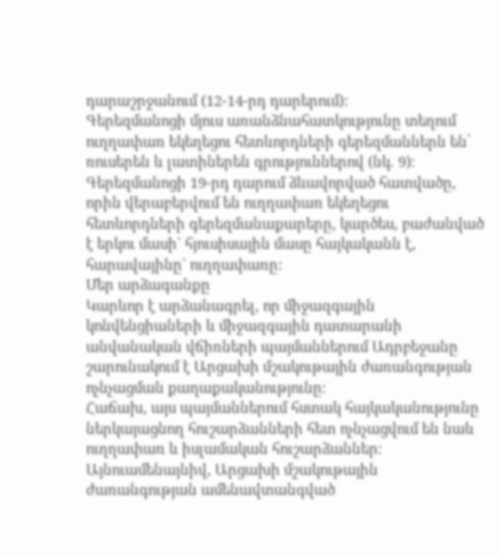դարաշրջանում (12-14-րդ դարերում):
Գերեզմանոցի մյուս առանձնահատկությունը տեղում ուղղափառ եկեղեցու հետևորդների գերեզմաններն են՝ ռուսերեն և լատիներեն գրություններով (նկ. 9)։ Գերեզմանոցի 19-րդ դարում ձևավորված հատվածը, որին վերաբերվում են ուղղափառ եկեղեցու հետևորդների գերեզմանաքարերը, կարծես, բաժանված է երկու մասի` հյուսիսային մասը հայկականն է, հարավայինը` ուղղափառը:
Մեր արձագանքը
Կարևոր է արձանագրել, որ միջազգային կոնվենցիաների և միջազգային դատարանի անվանական վճիռների պայմաններում Ադրբեջանը շարունակում է Արցախի մշակութային ժառանգության ոչնչացման քաղաքականությունը։
Հաճախ, այս պայմաններում հստակ հայկականությունը ներկայացնող հուշարձանների հետ ոչնչացվում են նաև ուղղափառ և իսլամական հուշարձաններ։
Այնուամենայնիվ, Արցախի մշակութային ժառանգության ամենավտանգված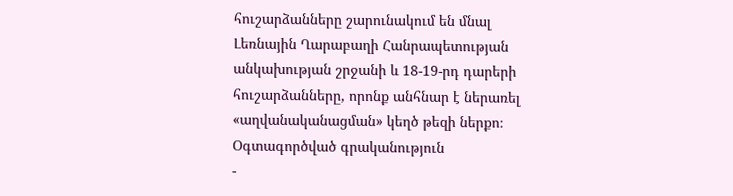հուշարձանները շարունակում են մնալ Լեռնային Ղարաբաղի Հանրապետության անկախության շրջանի և 18-19-րդ դարերի հուշարձանները, որոնք անհնար է ներառել «աղվանականացման» կեղծ թեզի ներքո։
Օգտագործված գրականություն
-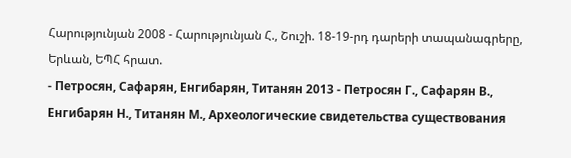Հարությունյան 2008 - Հարությունյան Հ., Շուշի. 18-19-րդ դարերի տապանագրերը, Երևան, ԵՊՀ հրատ.
- Петросян, Сафарян, Енгибарян, Титанян 2013 - Петросян Г., Сафарян В., Енгибарян Н., Титанян М., Археологические свидетельства существования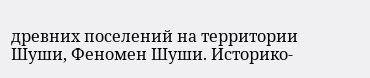древних поселений на территории Шуши, Феномен Шуши. Историко-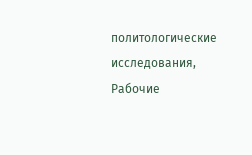политологические исследования, Рабочие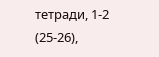тетради, 1-2 (25-26),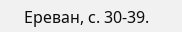Ереван, с. 30-39.